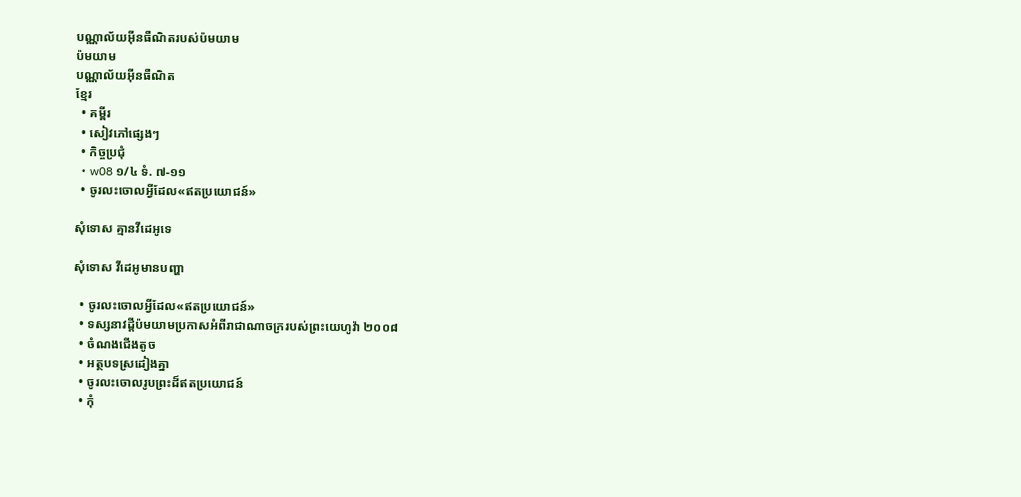បណ្ណាល័យអ៊ីនធឺណិតរបស់ប៉មយាម
ប៉មយាម
បណ្ណាល័យអ៊ីនធឺណិត
ខ្មែរ
  • គម្ពីរ
  • សៀវភៅផ្សេងៗ
  • កិច្ចប្រជុំ
  • w08 ១/៤ ទំ. ៧-១១
  • ចូរលះចោលអ្វីដែល«ឥតប្រយោជន៍»

សុំទោស គ្មានវីដេអូទេ

សុំទោស វីដេអូមានបញ្ហា

  • ចូរលះចោលអ្វីដែល«ឥតប្រយោជន៍»
  • ទស្សនាវដ្ដីប៉មយាមប្រកាសអំពីរាជាណាចក្ររបស់ព្រះយេហូវ៉ា ២០០៨
  • ចំណងជើងតូច
  • អត្ថបទស្រដៀងគ្នា
  • ចូរលះចោលរូបព្រះដ៏ឥតប្រយោជន៍
  • កុំ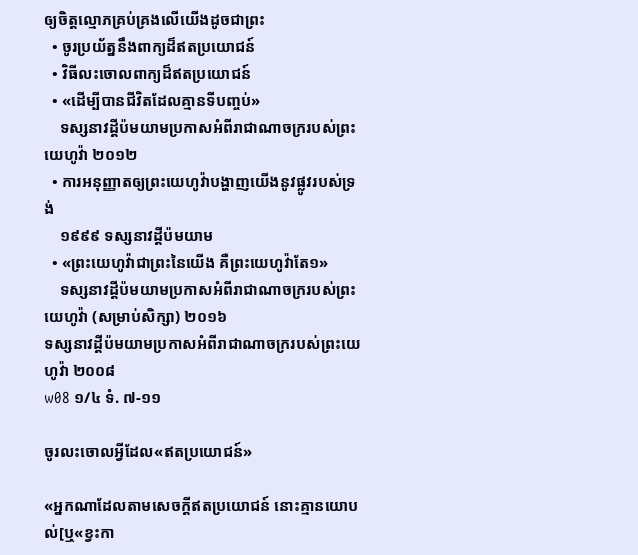ឲ្យចិត្តល្មោភគ្រប់គ្រងលើយើងដូចជាព្រះ
  • ចូរប្រយ័ត្ននឹងពាក្យដ៏ឥតប្រយោជន៍
  • វិធីលះចោលពាក្យដ៏ឥតប្រយោជន៍
  • «ដើម្បីបានជីវិតដែលគ្មានទីបញ្ចប់»
    ទស្សនាវដ្ដីប៉មយាមប្រកាសអំពីរាជាណាចក្ររបស់ព្រះយេហូវ៉ា ២០១២
  • ការអនុញ្ញាតឲ្យព្រះយេហូវ៉ាបង្ហាញយើងនូវផ្លូវរបស់ទ្រង់
    ១៩៩៩ ទស្សនាវដ្ដីប៉មយាម
  • «ព្រះយេហូវ៉ាជាព្រះនៃយើង គឺព្រះយេហូវ៉ាតែ១»
    ទស្សនាវដ្ដីប៉មយាមប្រកាសអំពីរាជាណាចក្ររបស់ព្រះយេហូវ៉ា (សម្រាប់សិក្សា) ២០១៦
ទស្សនាវដ្ដីប៉មយាមប្រកាសអំពីរាជាណាចក្ររបស់ព្រះយេហូវ៉ា ២០០៨
w08 ១/៤ ទំ. ៧-១១

ចូរលះចោលអ្វីដែល«ឥតប្រយោជន៍»

«អ្នកណាដែលតាមសេចក្ដីឥតប្រយោជន៍ នោះគ្មានយោបល់[ឬ«ខ្វះកា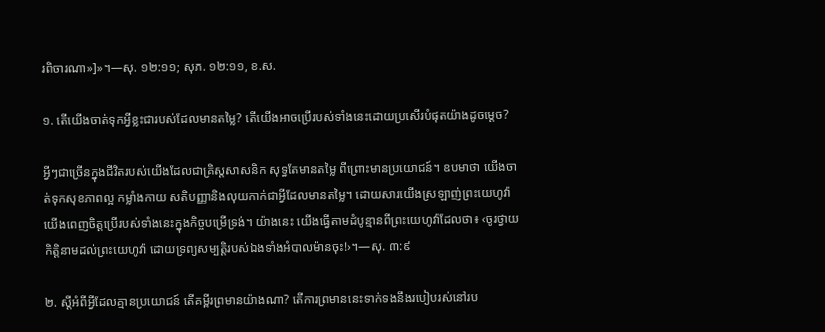រពិចារណា»]»។—សុ. ១២:១១; សុភ. ១២:១១, ខ.ស.

១. តើយើងចាត់ទុកអ្វីខ្លះជារបស់ដែលមានតម្លៃ? តើយើងអាចប្រើរបស់ទាំងនេះដោយប្រសើរបំផុតយ៉ាងដូចម្ដេច?

អ្វីៗជាច្រើនក្នុងជីវិតរបស់យើងដែលជាគ្រិស្តសាសនិក សុទ្ធតែមានតម្លៃ ពីព្រោះមានប្រយោជន៍។ ឧបមាថា យើងចាត់ទុកសុខភាពល្អ កម្លាំងកាយ សតិបញ្ញានិងលុយកាក់ជាអ្វីដែលមានតម្លៃ។ ដោយសារយើងស្រឡាញ់ព្រះយេហូវ៉ា យើងពេញចិត្តប្រើរបស់ទាំងនេះក្នុងកិច្ចបម្រើទ្រង់។ យ៉ាងនេះ យើងធ្វើតាមដំបូន្មានពីព្រះយេហូវ៉ាដែលថា៖ ‹ចូរថ្វាយកិត្ដិនាមដល់ព្រះយេហូវ៉ា ដោយទ្រព្យសម្បត្ដិរបស់ឯងទាំងអំបាលម៉ានចុះ!›។—សុ. ៣:៩

២. ស្តីអំពីអ្វីដែលគ្មានប្រយោជន៍ តើគម្ពីរព្រមានយ៉ាងណា? តើការព្រមាននេះទាក់ទងនឹងរបៀបរស់នៅរប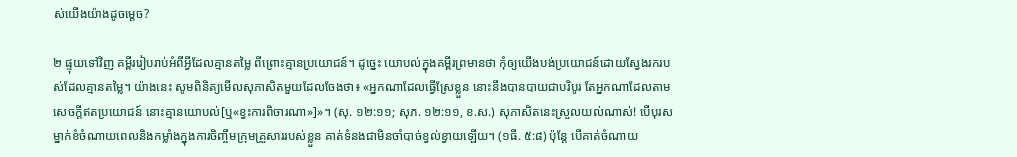ស់យើងយ៉ាងដូចម្ដេច?

២ ផ្ទុយទៅវិញ គម្ពីររៀបរាប់អំពីអ្វីដែលគ្មានតម្លៃ ពីព្រោះគ្មានប្រយោជន៍។ ដូច្នេះ យោបល់ក្នុងគម្ពីរព្រមានថា កុំឲ្យយើងបង់ប្រយោជន៍ដោយស្វែងរករបស់ដែលគ្មានតម្លៃ។ យ៉ាងនេះ សូមពិនិត្យមើលសុភាសិតមួយដែលចែងថា៖ «អ្នកណាដែលធ្វើស្រែខ្លួន នោះនឹងបានបាយជាបរិបូរ តែអ្នកណាដែលតាមសេចក្ដីឥតប្រយោជន៍ នោះគ្មានយោបល់[ឬ«ខ្វះការពិចារណា»]»។ (សុ. ១២:១១; សុភ. ១២:១១, ខ.ស.) សុភាសិតនេះស្រួលយល់ណាស់! បើបុរសម្នាក់ខំចំណាយពេលនិងកម្លាំងក្នុងការចិញ្ចឹមក្រុមគ្រួសាររបស់ខ្លួន គាត់ទំនងជាមិនចាំបាច់ខ្វល់ខ្វាយឡើយ។ (១ធី. ៥:៨) ប៉ុន្តែ បើគាត់ចំណាយ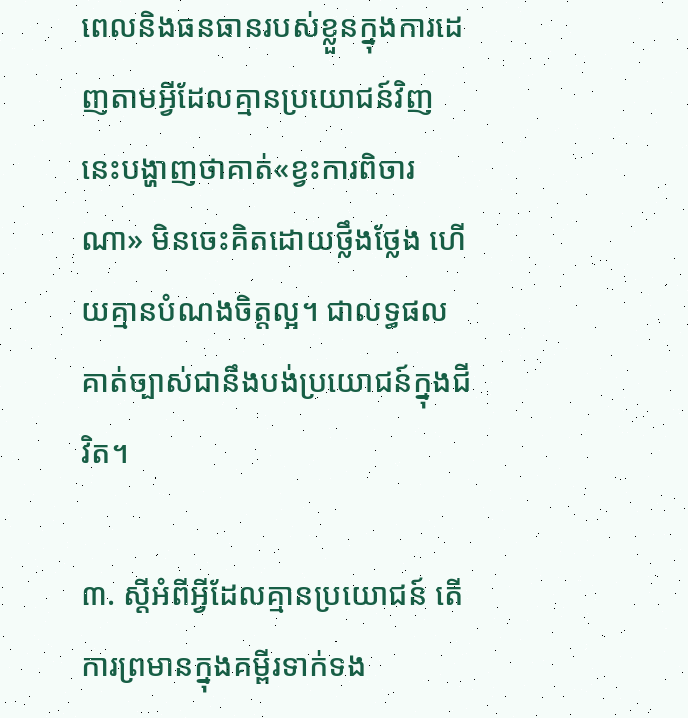ពេលនិងធនធានរបស់ខ្លួនក្នុងការដេញតាមអ្វីដែលគ្មានប្រយោជន៍វិញ នេះបង្ហាញថាគាត់«ខ្វះការពិចារណា» មិនចេះគិតដោយថ្លឹងថ្លែង ហើយគ្មានបំណងចិត្តល្អ។ ជាលទ្ធផល គាត់ច្បាស់ជានឹងបង់ប្រយោជន៍ក្នុងជីវិត។

៣. ស្តីអំពីអ្វីដែលគ្មានប្រយោជន៍ តើការព្រមានក្នុងគម្ពីរទាក់ទង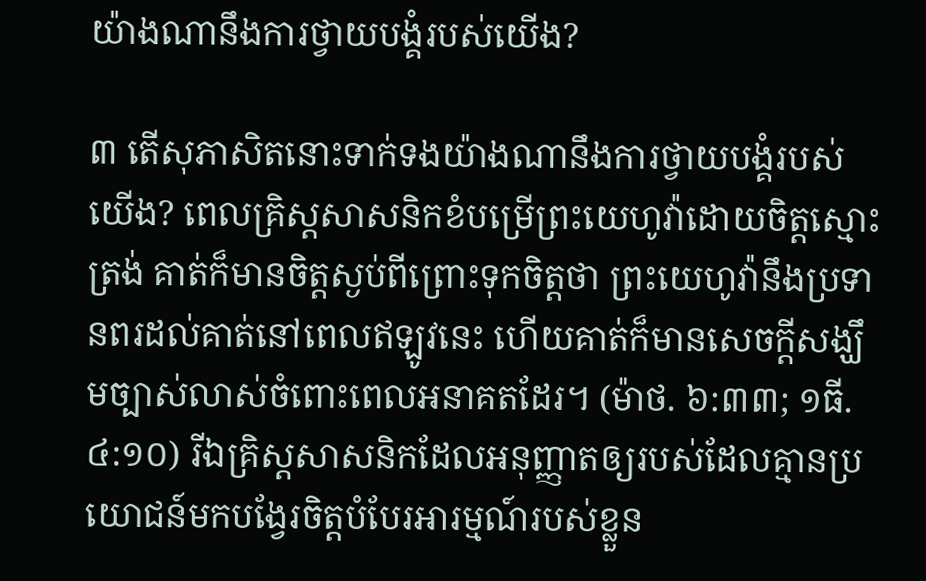យ៉ាងណានឹងការថ្វាយបង្គំរបស់យើង?

៣ តើសុភាសិតនោះទាក់ទងយ៉ាងណានឹងការថ្វាយបង្គំរបស់យើង? ពេលគ្រិស្តសាសនិកខំបម្រើព្រះយេហូវ៉ាដោយចិត្តស្មោះត្រង់ គាត់ក៏មានចិត្តស្ងប់ពីព្រោះទុកចិត្តថា ព្រះយេហូវ៉ានឹងប្រទានពរដល់គាត់នៅពេលឥឡូវនេះ ហើយគាត់ក៏មានសេចក្ដីសង្ឃឹមច្បាស់លាស់ចំពោះពេលអនាគតដែរ។ (ម៉ាថ. ៦:៣៣; ១ធី. ៤:១០) រីឯគ្រិស្តសាសនិកដែលអនុញ្ញាតឲ្យរបស់ដែលគ្មានប្រយោជន៍មកបង្វែរចិត្តបំបែរអារម្មណ៍របស់ខ្លួន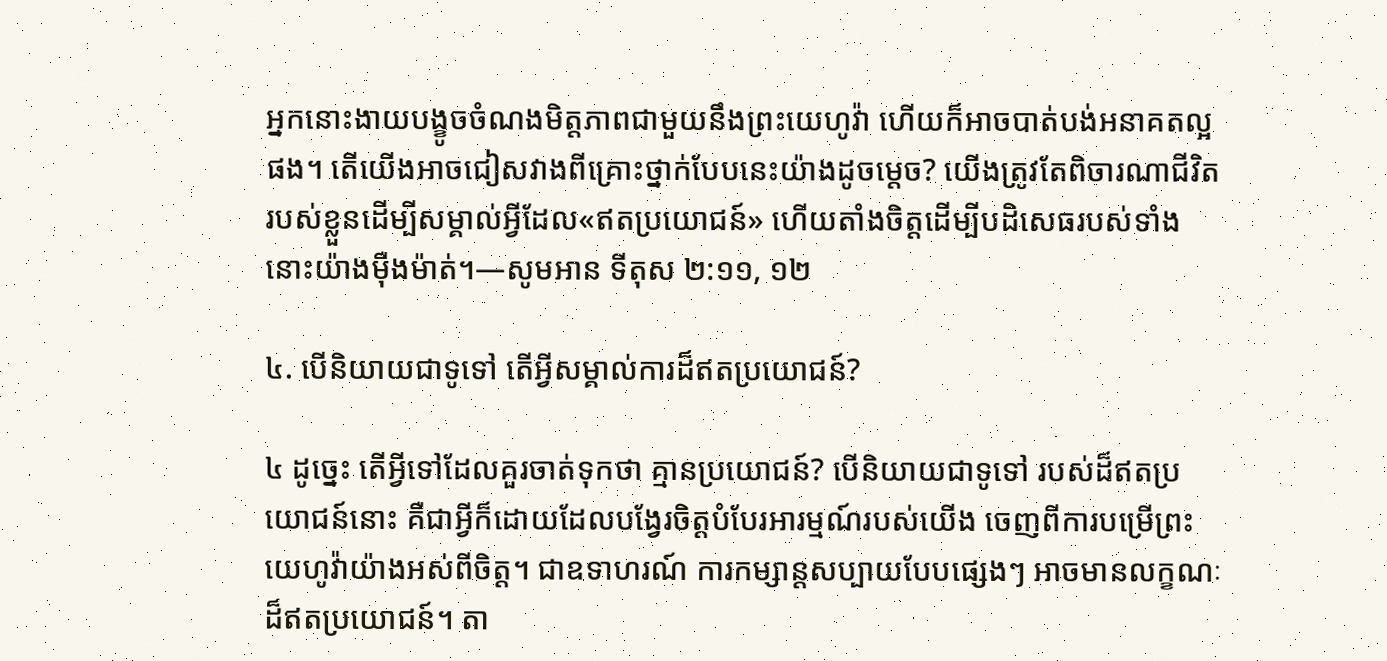អ្នកនោះងាយបង្ខូចចំណងមិត្តភាពជាមួយនឹងព្រះយេហូវ៉ា ហើយក៏អាចបាត់បង់អនាគតល្អផង។ តើយើងអាចជៀសវាងពីគ្រោះថ្នាក់បែបនេះយ៉ាងដូចម្ដេច? យើងត្រូវតែពិចារណាជីវិតរបស់ខ្លួនដើម្បីសម្គាល់អ្វីដែល«ឥតប្រយោជន៍» ហើយតាំងចិត្តដើម្បីបដិសេធរបស់ទាំងនោះយ៉ាងម៉ឺងម៉ាត់។—សូមអាន ទីតុស ២:១១, ១២

៤. បើនិយាយជាទូទៅ តើអ្វីសម្គាល់ការដ៏ឥតប្រយោជន៍?

៤ ដូច្នេះ តើអ្វីទៅដែលគួរចាត់ទុកថា គ្មានប្រយោជន៍? បើនិយាយជាទូទៅ របស់ដ៏ឥតប្រយោជន៍នោះ គឺជាអ្វីក៏ដោយដែលបង្វែរចិត្តបំបែរអារម្មណ៍របស់យើង ចេញពីការបម្រើព្រះយេហូវ៉ាយ៉ាងអស់ពីចិត្ត។ ជាឧទាហរណ៍ ការកម្សាន្តសប្បាយបែបផ្សេងៗ អាចមានលក្ខណៈដ៏ឥតប្រយោជន៍។ តា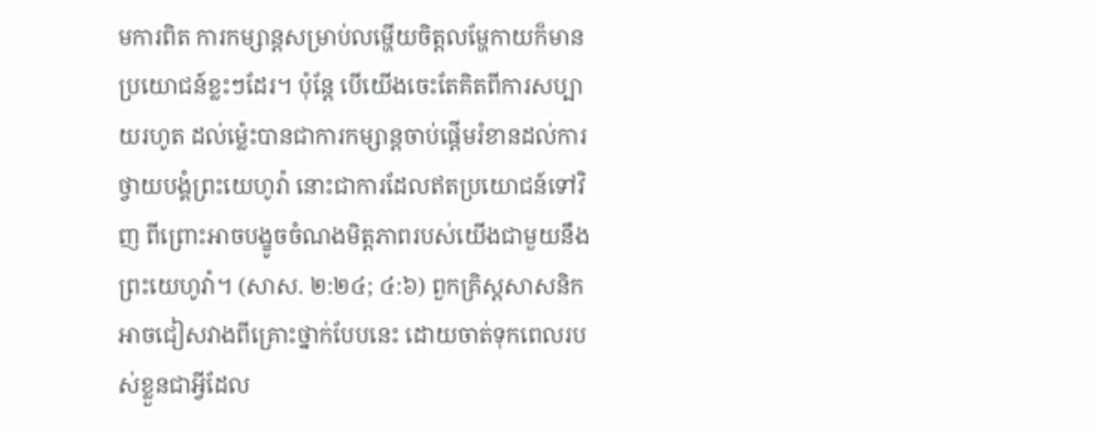មការពិត ការកម្សាន្តសម្រាប់លម្ហើយចិត្តលម្ហែកាយក៏មានប្រយោជន៍ខ្លះៗដែរ។ ប៉ុន្តែ បើយើងចេះតែគិតពីការសប្បាយរហូត ដល់ម្ល៉េះបានជាការកម្សាន្តចាប់ផ្ដើមរំខានដល់ការថ្វាយបង្គំព្រះយេហូវ៉ា នោះជាការដែលឥតប្រយោជន៍ទៅវិញ ពីព្រោះអាចបង្ខូចចំណងមិត្តភាពរបស់យើងជាមួយនឹងព្រះយេហូវ៉ា។ (សាស. ២:២៤; ៤:៦) ពួកគ្រិស្តសាសនិកអាចជៀសវាងពីគ្រោះថ្នាក់បែបនេះ ដោយចាត់ទុកពេលរបស់ខ្លួនជាអ្វីដែល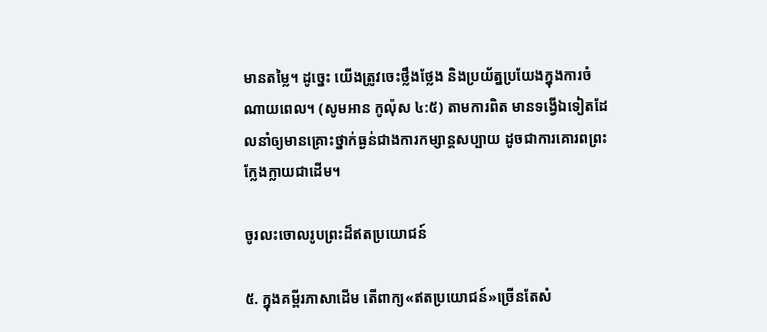មានតម្លៃ។ ដូច្នេះ យើងត្រូវចេះថ្លឹងថ្លែង និងប្រយ័ត្នប្រយែងក្នុងការចំណាយពេល។ (សូមអាន កូល៉ុស ៤:៥) តាមការពិត មានទង្វើឯទៀតដែលនាំឲ្យមានគ្រោះថ្នាក់ធ្ងន់ជាងការកម្សាន្តសប្បាយ ដូចជាការគោរពព្រះក្លែងក្លាយជាដើម។

ចូរលះចោលរូបព្រះដ៏ឥតប្រយោជន៍

៥. ក្នុងគម្ពីរភាសាដើម តើពាក្យ«ឥតប្រយោជន៍»ច្រើនតែសំ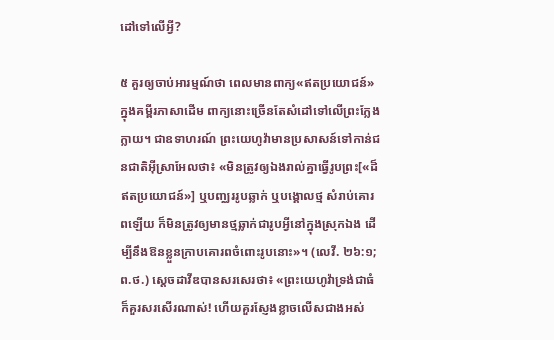ដៅទៅលើអ្វី?

៥ គួរឲ្យចាប់អារម្មណ៍ថា ពេលមានពាក្យ«ឥតប្រយោជន៍»ក្នុងគម្ពីរភាសាដើម ពាក្យនោះច្រើនតែសំដៅទៅលើព្រះក្លែងក្លាយ។ ជាឧទាហរណ៍ ព្រះយេហូវ៉ាមានប្រសាសន៍ទៅកាន់ជនជាតិអ៊ីស្រាអែលថា៖ «មិនត្រូវឲ្យឯងរាល់គ្នាធ្វើរូបព្រះ[«ដ៏ឥតប្រយោជន៍»] ឬបញ្ឈររូបឆ្លាក់ ឬបង្គោលថ្ម សំរាប់គោរពឡើយ ក៏មិនត្រូវឲ្យមានថ្មឆ្លាក់ជារូបអ្វីនៅក្នុងស្រុកឯង ដើម្បីនឹងឱនខ្លួនក្រាបគោរពចំពោះរូបនោះ»។ (លេវី. ២៦:១; ព.ថ.) ស្តេចដាវីឌបានសរសេរថា៖ «ព្រះយេហូវ៉ាទ្រង់ជាធំ ក៏គួរសរសើរណាស់! ហើយគួរស្ញែងខ្លាចលើសជាងអស់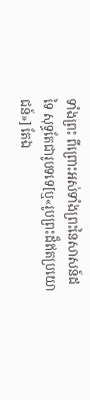ទាំងព្រះ ពីព្រោះអស់ទាំងព្រះនៃសាសន៍ដទៃ សុទ្ធតែជារូបទទេ[ឬ«រូបព្រះដ៏ឥតប្រយោជន៍»] តែឯ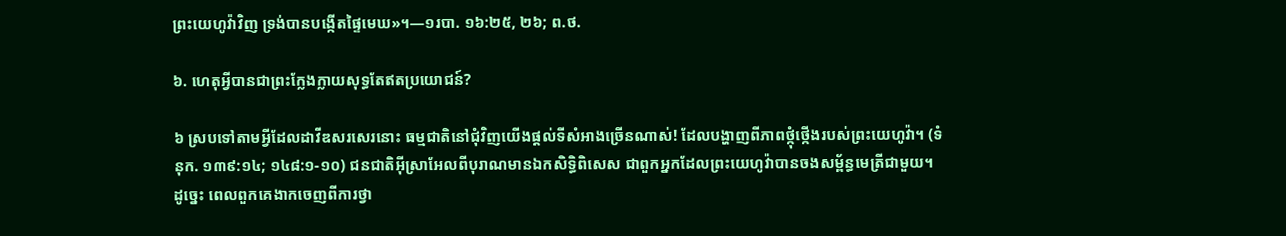ព្រះយេហូវ៉ាវិញ ទ្រង់បានបង្កើតផ្ទៃមេឃ»។—១របា. ១៦:២៥, ២៦; ព.ថ.

៦. ហេតុអ្វីបានជាព្រះក្លែងក្លាយសុទ្ធតែឥតប្រយោជន៍?

៦ ស្របទៅតាមអ្វីដែលដាវីឌសរសេរនោះ ធម្មជាតិនៅជុំវិញយើងផ្ដល់ទីសំអាងច្រើនណាស់! ដែលបង្ហាញពីភាពថ្កុំថ្កើងរបស់ព្រះយេហូវ៉ា។ (ទំនុក. ១៣៩:១៤; ១៤៨:១-១០) ជនជាតិអ៊ីស្រាអែលពីបុរាណមានឯកសិទ្ធិពិសេស ជាពួកអ្នកដែលព្រះយេហូវ៉ាបានចងសម្ព័ន្ធមេត្រីជាមួយ។ ដូច្នេះ ពេលពួកគេងាកចេញពីការថ្វា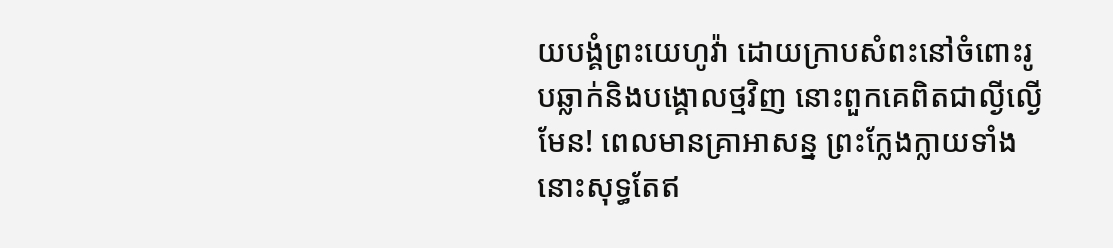យបង្គំព្រះយេហូវ៉ា ដោយក្រាបសំពះនៅចំពោះរូបឆ្លាក់និងបង្គោលថ្មវិញ នោះពួកគេពិតជាល្ងីល្ងើមែន! ពេលមានគ្រាអាសន្ន ព្រះក្លែងក្លាយទាំងនោះសុទ្ធតែឥ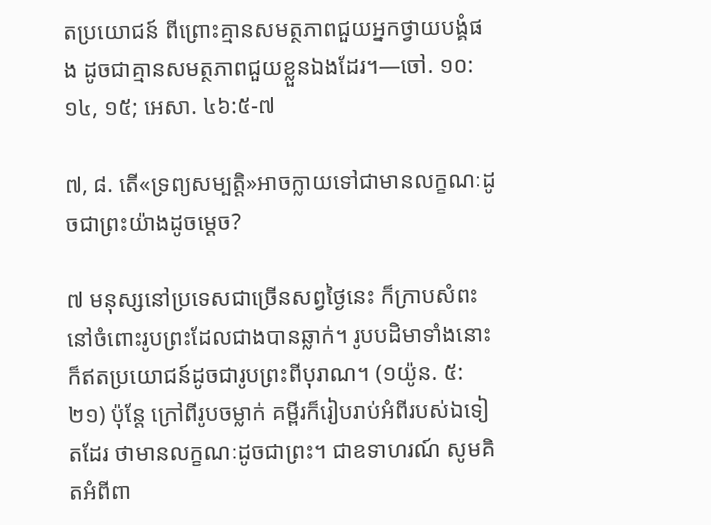តប្រយោជន៍ ពីព្រោះគ្មានសមត្ថភាពជួយអ្នកថ្វាយបង្គំផង ដូចជាគ្មានសមត្ថភាពជួយខ្លួនឯងដែរ។—ចៅ. ១០:១៤, ១៥; អេសា. ៤៦:៥-៧

៧, ៨. តើ«ទ្រព្យសម្បត្ដិ»អាចក្លាយទៅជាមានលក្ខណៈដូចជាព្រះយ៉ាងដូចម្ដេច?

៧ មនុស្សនៅប្រទេសជាច្រើនសព្វថ្ងៃនេះ ក៏ក្រាបសំពះនៅចំពោះរូបព្រះដែលជាងបានឆ្លាក់។ រូបបដិមាទាំងនោះក៏ឥតប្រយោជន៍ដូចជារូបព្រះពីបុរាណ។ (១យ៉ូន. ៥:២១) ប៉ុន្តែ ក្រៅពីរូបចម្លាក់ គម្ពីរក៏រៀបរាប់អំពីរបស់ឯទៀតដែរ ថាមានលក្ខណៈដូចជាព្រះ។ ជាឧទាហរណ៍ សូមគិតអំពីពា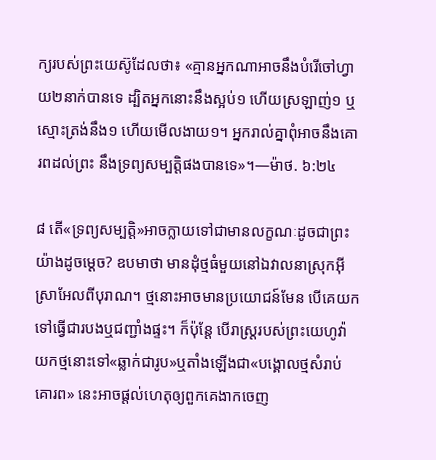ក្យរបស់ព្រះយេស៊ូដែលថា៖ «គ្មានអ្នកណាអាចនឹងបំរើចៅហ្វាយ២នាក់បានទេ ដ្បិតអ្នកនោះនឹងស្អប់១ ហើយស្រឡាញ់១ ឬស្មោះត្រង់នឹង១ ហើយមើលងាយ១។ អ្នករាល់គ្នាពុំអាចនឹងគោរពដល់ព្រះ នឹងទ្រព្យសម្បត្ដិផងបានទេ»។—ម៉ាថ. ៦:២៤

៨ តើ«ទ្រព្យសម្បត្ដិ»អាចក្លាយទៅជាមានលក្ខណៈដូចជាព្រះយ៉ាងដូចម្ដេច? ឧបមាថា មានដុំថ្មធំមួយនៅឯវាលនាស្រុកអ៊ីស្រាអែលពីបុរាណ។ ថ្មនោះអាចមានប្រយោជន៍មែន បើគេយកទៅធ្វើជារបងឬជញ្ជាំងផ្ទះ។ ក៏ប៉ុន្តែ បើរាស្ត្ររបស់ព្រះយេហូវ៉ាយកថ្មនោះទៅ«ឆ្លាក់ជារូប»ឬតាំងឡើងជា«បង្គោលថ្មសំរាប់គោរព» នេះអាចផ្ដល់ហេតុឲ្យពួកគេងាកចេញ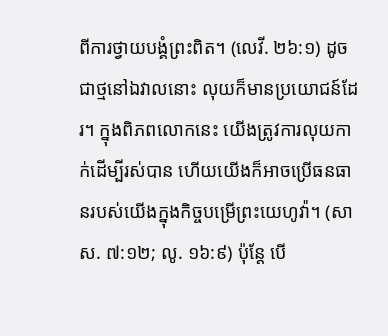ពីការថ្វាយបង្គំព្រះពិត។ (លេវី. ២៦:១) ដូចជាថ្មនៅឯវាលនោះ លុយក៏មានប្រយោជន៍ដែរ។ ក្នុងពិភពលោកនេះ យើងត្រូវការលុយកាក់ដើម្បីរស់បាន ហើយយើងក៏អាចប្រើធនធានរបស់យើងក្នុងកិច្ចបម្រើព្រះយេហូវ៉ា។ (សាស. ៧:១២; លូ. ១៦:៩) ប៉ុន្តែ បើ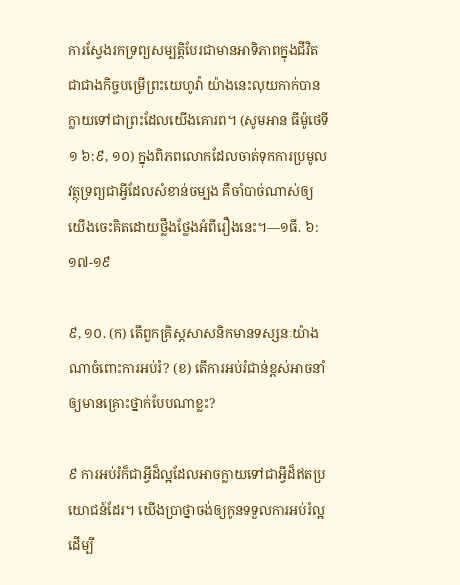ការស្វែងរកទ្រព្យសម្បត្ដិបែរជាមានអាទិភាពក្នុងជីវិត ជាជាងកិច្ចបម្រើព្រះយេហូវ៉ា យ៉ាងនេះលុយកាក់បានក្លាយទៅជាព្រះដែលយើងគោរព។ (សូមអាន ធីម៉ូថេទី១ ៦:៩, ១០) ក្នុងពិភពលោកដែលចាត់ទុកការប្រមូលវត្ថុទ្រព្យជាអ្វីដែលសំខាន់ចម្បង គឺចាំបាច់ណាស់ឲ្យយើងចេះគិតដោយថ្លឹងថ្លែងអំពីរឿងនេះ។—១ធី. ៦:១៧-១៩

៩, ១០. (ក) តើពួកគ្រិស្តសាសនិកមានទស្សនៈយ៉ាងណាចំពោះការអប់រំ? (ខ) តើការអប់រំជាន់ខ្ពស់អាចនាំឲ្យមានគ្រោះថ្នាក់បែបណាខ្លះ?

៩ ការអប់រំក៏ជាអ្វីដ៏ល្អដែលអាចក្លាយទៅជាអ្វីដ៏ឥតប្រយោជន៍ដែរ។ យើងប្រាថ្នាចង់ឲ្យកូនទទួលការអប់រំល្អ ដើម្បី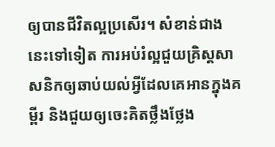ឲ្យបានជីវិតល្អប្រសើរ។ សំខាន់ជាងនេះទៅទៀត ការអប់រំល្អជួយគ្រិស្តសាសនិកឲ្យឆាប់យល់អ្វីដែលគេអានក្នុងគម្ពីរ និងជួយឲ្យចេះគិតថ្លឹងថ្លែង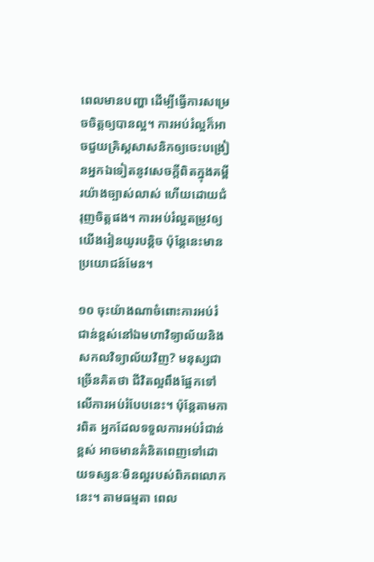ពេលមានបញ្ហា ដើម្បីធ្វើការសម្រេចចិត្តឲ្យបានល្អ។ ការអប់រំល្អក៏អាចជួយគ្រិស្តសាសនិកឲ្យចេះបង្រៀនអ្នកឯទៀតនូវសេចក្ដីពិតក្នុងគម្ពីរយ៉ាងច្បាស់លាស់ ហើយដោយជំរុញចិត្តផង។ ការអប់រំល្អតម្រូវឲ្យយើងរៀនយូរបន្ដិច ប៉ុន្តែនេះមានប្រយោជន៍មែន។

១០ ចុះយ៉ាងណាចំពោះការអប់រំជាន់ខ្ពស់នៅឯមហាវិទ្យាល័យនិងសកលវិទ្យាល័យវិញ? មនុស្សជាច្រើនគិតថា ជីវិតល្អពឹងផ្អែកទៅលើការអប់រំបែបនេះ។ ប៉ុន្តែតាមការពិត អ្នកដែលទទួលការអប់រំជាន់ខ្ពស់ អាចមានគំនិតពេញទៅដោយទស្សនៈមិនល្អរបស់ពិភពលោកនេះ។ តាមធម្មតា ពេល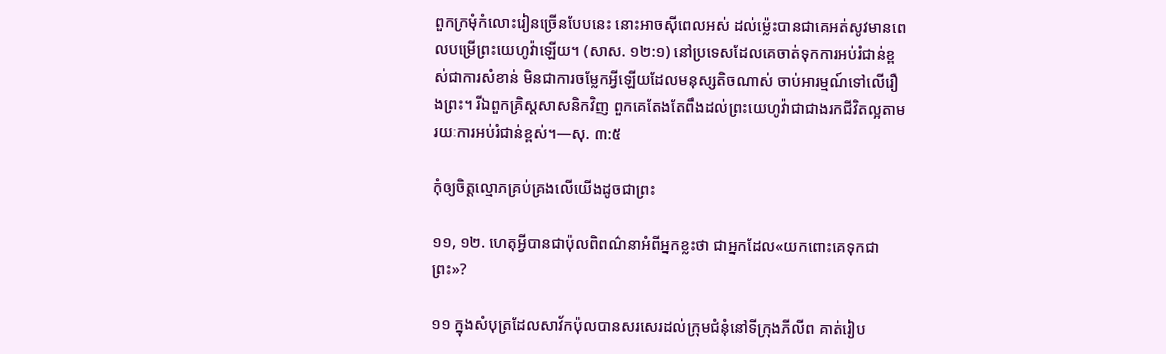ពួកក្រមុំកំលោះរៀនច្រើនបែបនេះ នោះអាចស៊ីពេលអស់ ដល់ម្ល៉េះបានជាគេអត់សូវមានពេលបម្រើព្រះយេហូវ៉ាឡើយ។ (សាស. ១២:១) នៅប្រទេសដែលគេចាត់ទុកការអប់រំជាន់ខ្ពស់ជាការសំខាន់ មិនជាការចម្លែកអ្វីឡើយដែលមនុស្សតិចណាស់ ចាប់អារម្មណ៍ទៅលើរឿងព្រះ។ រីឯពួកគ្រិស្តសាសនិកវិញ ពួកគេតែងតែពឹងដល់ព្រះយេហូវ៉ាជាជាងរកជីវិតល្អតាមរយៈការអប់រំជាន់ខ្ពស់។—សុ. ៣:៥

កុំឲ្យចិត្តល្មោភគ្រប់គ្រងលើយើងដូចជាព្រះ

១១, ១២. ហេតុអ្វីបានជាប៉ុលពិពណ៌នាអំពីអ្នកខ្លះថា ជាអ្នកដែល«យកពោះគេទុកជាព្រះ»?

១១ ក្នុងសំបុត្រដែលសាវ័កប៉ុលបានសរសេរដល់ក្រុមជំនុំនៅទីក្រុងភីលីព គាត់រៀប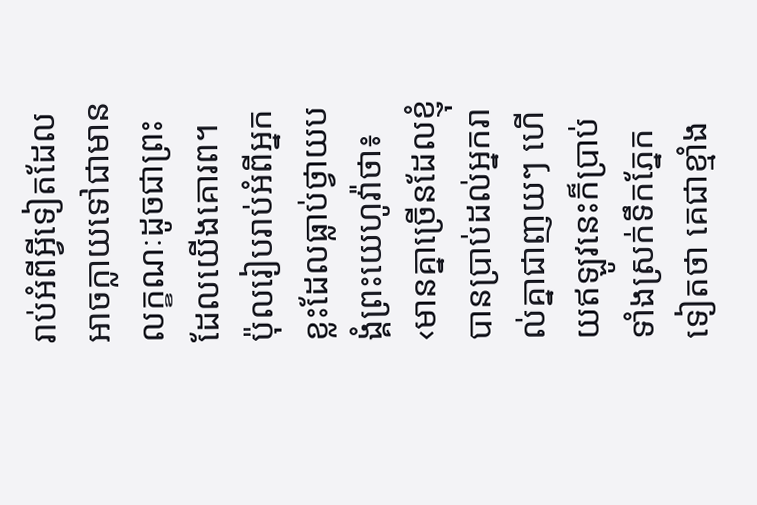រាប់អំពីអ្វីទៀតដែលអាចក្លាយទៅជាមានលក្ខណៈដូចជាព្រះដែលយើងគោរព។ ប៉ុលរៀបរាប់អំពីអ្នកខ្លះដែលធ្លាប់ថ្វាយបង្គំព្រះយេហូវ៉ាថា៖ ‹មានគ្នាច្រើនដែលខ្ញុំបានប្រាប់ដល់អ្នករាល់គ្នាជាញយៗ ហើយឥឡូវនេះក៏ប្រាប់ទាំងស្រក់ទឹកភ្នែកទៀតថា គេជាខ្មាំង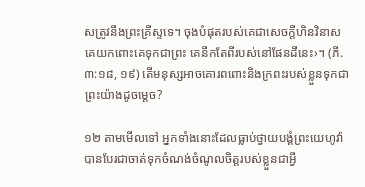សត្រូវនឹងព្រះគ្រីស្ទទេ។ ចុងបំផុតរបស់គេជាសេចក្ដីហិនវិនាស គេយកពោះគេទុកជាព្រះ គេនឹកតែពីរបស់នៅផែនដីនេះ›។ (ភី. ៣:១៨, ១៩) តើមនុស្សអាចគោរពពោះនិងក្រពះរបស់ខ្លួនទុកជាព្រះយ៉ាងដូចម្ដេច?

១២ តាមមើលទៅ អ្នកទាំងនោះដែលធ្លាប់ថ្វាយបង្គំព្រះយេហូវ៉ា បានបែរជាចាត់ទុកចំណង់ចំណូលចិត្តរបស់ខ្លួនជាអ្វី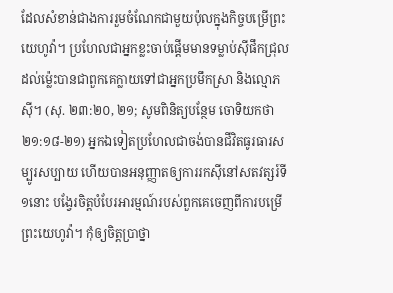ដែលសំខាន់ជាងការរួមចំណែកជាមួយប៉ុលក្នុងកិច្ចបម្រើព្រះយេហូវ៉ា។ ប្រហែលជាអ្នកខ្លះចាប់ផ្ដើមមានទម្លាប់ស៊ីផឹកជ្រុល ដល់ម្ល៉េះបានជាពួកគេក្លាយទៅជាអ្នកប្រមឹកស្រា និងល្មោភស៊ី។ (សុ. ២៣:២០, ២១; សូមពិនិត្យបន្ថែម ចោទិយកថា ២១:១៨-២១) អ្នកឯទៀតប្រហែលជាចង់បានជីវិតធូរធារសម្បូរសប្បាយ ហើយបានអនុញ្ញាតឲ្យការរកស៊ីនៅសតវត្សរ៍ទី១នោះ បង្វែរចិត្តបំបែរអារម្មណ៍របស់ពួកគេចេញពីការបម្រើព្រះយេហូវ៉ា។ កុំឲ្យចិត្តប្រាថ្នា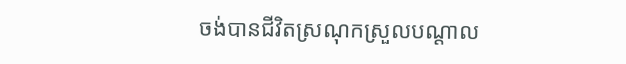ចង់បានជីវិតស្រណុកស្រួលបណ្ដាល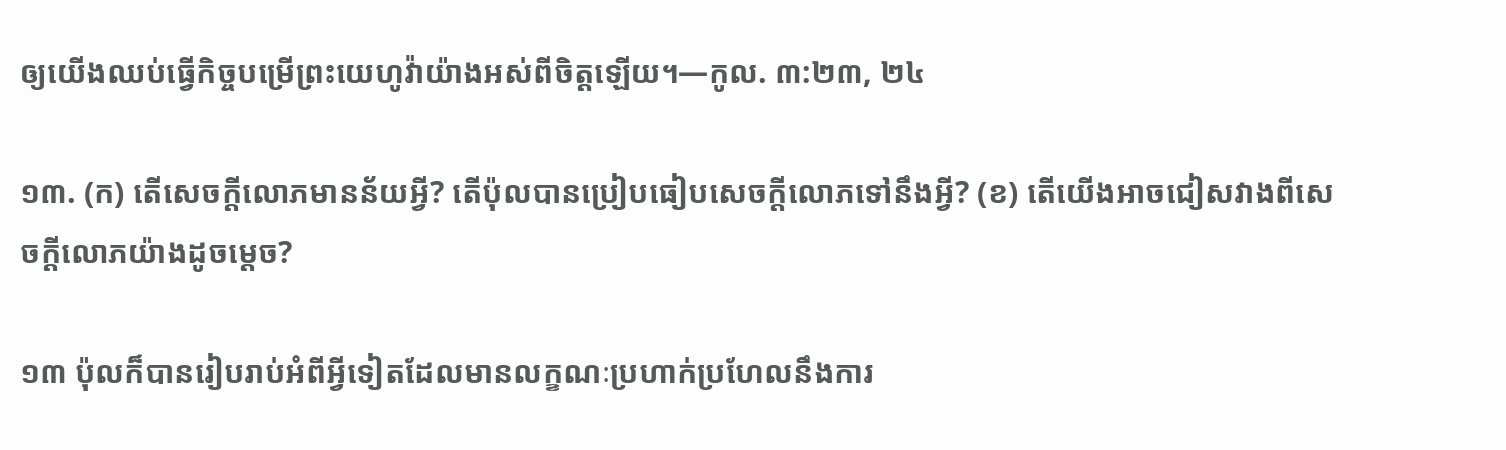ឲ្យយើងឈប់ធ្វើកិច្ចបម្រើព្រះយេហូវ៉ាយ៉ាងអស់ពីចិត្តឡើយ។—កូល. ៣:២៣, ២៤

១៣. (ក) តើសេចក្ដីលោភមានន័យអ្វី? តើប៉ុលបានប្រៀបធៀបសេចក្ដីលោភទៅនឹងអ្វី? (ខ) តើយើងអាចជៀសវាងពីសេចក្ដីលោភយ៉ាងដូចម្ដេច?

១៣ ប៉ុលក៏បានរៀបរាប់អំពីអ្វីទៀតដែលមានលក្ខណៈប្រហាក់ប្រហែលនឹងការ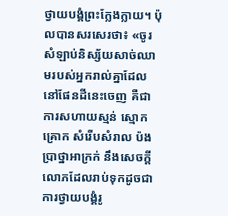ថ្វាយបង្គំព្រះក្លែងក្លាយ។ ប៉ុលបានសរសេរថា៖ «ចូរសំឡាប់និស្ស័យសាច់ឈាមរបស់អ្នករាល់គ្នាដែលនៅផែនដីនេះចេញ គឺជាការសហាយស្មន់ ស្មោកគ្រោក សំរើបសំរាល ប៉ងប្រាថ្នាអាក្រក់ នឹងសេចក្ដីលោភដែលរាប់ទុកដូចជាការថ្វាយបង្គំរូ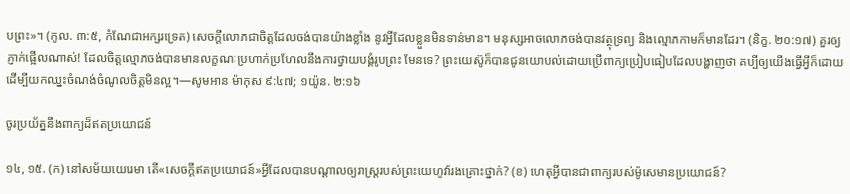បព្រះ»។ (កូល. ៣:៥, កំណែជាអក្សរទ្រេត) សេចក្ដីលោភជាចិត្តដែលចង់បានយ៉ាងខ្លាំង នូវអ្វីដែលខ្លួនមិនទាន់មាន។ មនុស្សអាចលោភចង់បានវត្ថុទ្រព្យ និងល្មោភកាមក៏មានដែរ។ (និក្ខ. ២០:១៧) គួរឲ្យភ្ញាក់ផ្អើលណាស់! ដែលចិត្តល្មោភចង់បានមានលក្ខណៈប្រហាក់ប្រហែលនឹងការថ្វាយបង្គំរូបព្រះ មែនទេ? ព្រះយេស៊ូក៏បានជូនយោបល់ដោយប្រើពាក្យប្រៀបធៀបដែលបង្ហាញថា គប្បីឲ្យយើងធ្វើអ្វីក៏ដោយដើម្បីយកឈ្នះចំណង់ចំណូលចិត្តមិនល្អ។—សូមអាន ម៉ាកុស ៩:៤៧; ១យ៉ូន. ២:១៦

ចូរប្រយ័ត្ននឹងពាក្យដ៏ឥតប្រយោជន៍

១៤, ១៥. (ក) នៅសម័យយេរេមា តើ«សេចក្ដីឥតប្រយោជន៍»អ្វីដែលបានបណ្ដាលឲ្យរាស្ត្ររបស់ព្រះយេហូវ៉ារងគ្រោះថ្នាក់? (ខ) ហេតុអ្វីបានជាពាក្យរបស់ម៉ូសេមានប្រយោជន៍?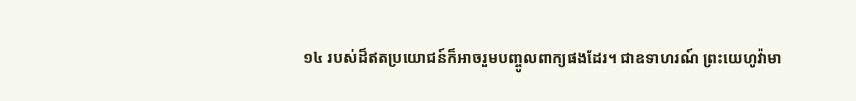១៤ របស់ដ៏ឥតប្រយោជន៍ក៏អាចរួមបញ្ចូលពាក្យផងដែរ។ ជាឧទាហរណ៍ ព្រះយេហូវ៉ាមា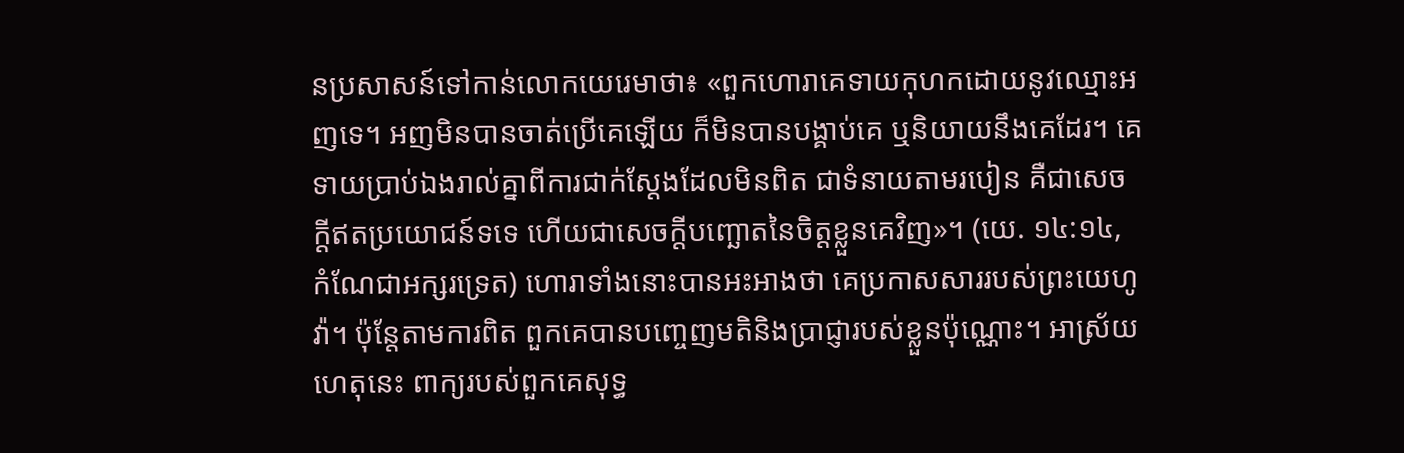នប្រសាសន៍ទៅកាន់លោកយេរេមាថា៖ «ពួកហោរាគេទាយកុហកដោយនូវឈ្មោះអញទេ។ អញមិនបានចាត់ប្រើគេឡើយ ក៏មិនបានបង្គាប់គេ ឬនិយាយនឹងគេដែរ។ គេទាយប្រាប់ឯងរាល់គ្នាពីការជាក់ស្តែងដែលមិនពិត ជាទំនាយតាមរបៀន គឺជាសេចក្ដីឥតប្រយោជន៍ទទេ ហើយជាសេចក្ដីបញ្ឆោតនៃចិត្តខ្លួនគេវិញ»។ (យេ. ១៤:១៤, កំណែជាអក្សរទ្រេត) ហោរាទាំងនោះបានអះអាងថា គេប្រកាសសាររបស់ព្រះយេហូវ៉ា។ ប៉ុន្តែតាមការពិត ពួកគេបានបញ្ចេញមតិនិងប្រាជ្ញារបស់ខ្លួនប៉ុណ្ណោះ។ អាស្រ័យហេតុនេះ ពាក្យរបស់ពួកគេសុទ្ធ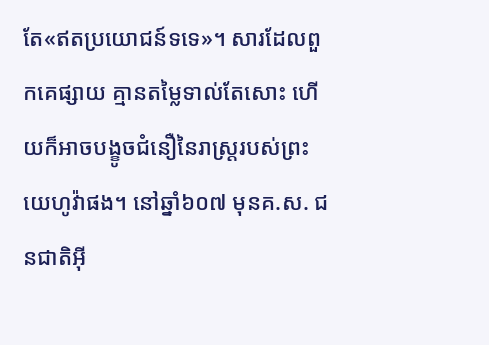តែ«ឥតប្រយោជន៍ទទេ»។ សារដែលពួកគេផ្សាយ គ្មានតម្លៃទាល់តែសោះ ហើយក៏អាចបង្ខូចជំនឿនៃរាស្ត្ររបស់ព្រះយេហូវ៉ាផង។ នៅឆ្នាំ៦០៧ មុនគ.ស. ជនជាតិអ៊ី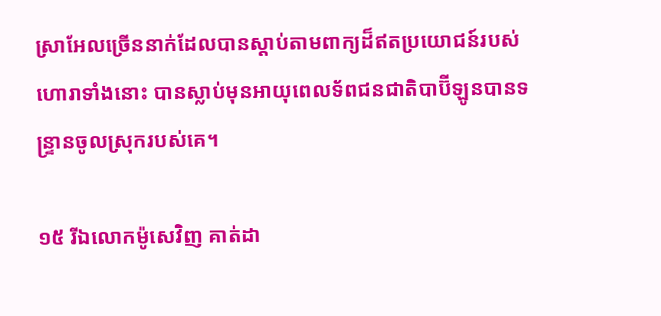ស្រាអែលច្រើននាក់ដែលបានស្ដាប់តាមពាក្យដ៏ឥតប្រយោជន៍របស់ហោរាទាំងនោះ បានស្លាប់មុនអាយុពេលទ័ពជនជាតិបាប៊ីឡូនបានទន្ទ្រានចូលស្រុករបស់គេ។

១៥ រីឯលោកម៉ូសេវិញ គាត់ដា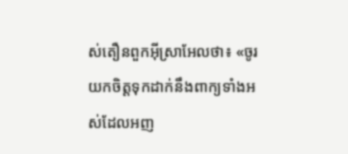ស់តឿនពួកអ៊ីស្រាអែលថា៖ «ចូរយកចិត្តទុកដាក់នឹងពាក្យទាំងអស់ដែលអញ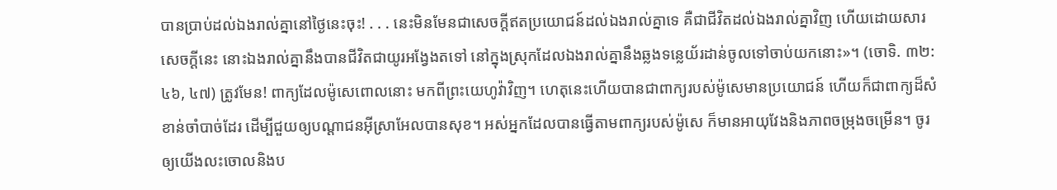បានប្រាប់ដល់ឯងរាល់គ្នានៅថ្ងៃនេះចុះ! . . . នេះមិនមែនជាសេចក្ដីឥតប្រយោជន៍ដល់ឯងរាល់គ្នាទេ គឺជាជីវិតដល់ឯងរាល់គ្នាវិញ ហើយដោយសារសេចក្ដីនេះ នោះឯងរាល់គ្នានឹងបានជីវិតជាយូរអង្វែងតទៅ នៅក្នុងស្រុកដែលឯងរាល់គ្នានឹងឆ្លងទន្លេយ័រដាន់ចូលទៅចាប់យកនោះ»។ (ចោទិ. ៣២:៤៦, ៤៧) ត្រូវមែន! ពាក្យដែលម៉ូសេពោលនោះ មកពីព្រះយេហូវ៉ាវិញ។ ហេតុនេះហើយបានជាពាក្យរបស់ម៉ូសេមានប្រយោជន៍ ហើយក៏ជាពាក្យដ៏សំខាន់ចាំបាច់ដែរ ដើម្បីជួយឲ្យបណ្ដាជនអ៊ីស្រាអែលបានសុខ។ អស់អ្នកដែលបានធ្វើតាមពាក្យរបស់ម៉ូសេ ក៏មានអាយុវែងនិងភាពចម្រុងចម្រើន។ ចូរឲ្យយើងលះចោលនិងប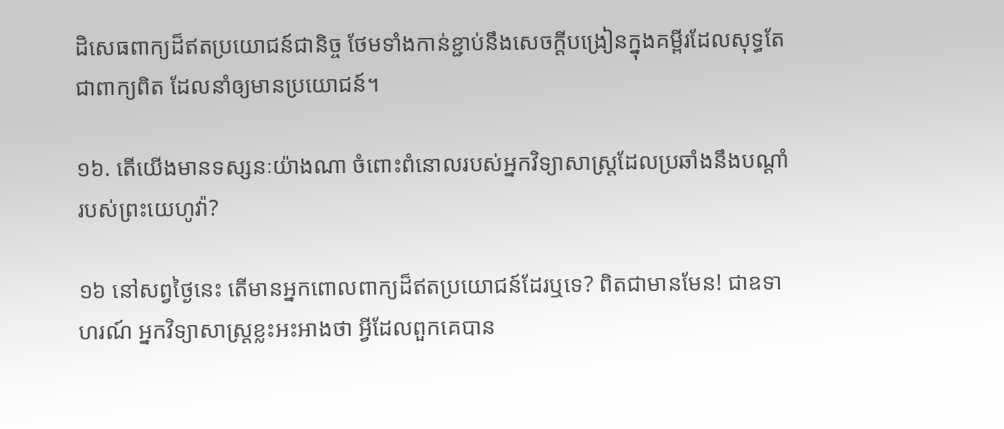ដិសេធពាក្យដ៏ឥតប្រយោជន៍ជានិច្ច ថែមទាំងកាន់ខ្ជាប់នឹងសេចក្ដីបង្រៀនក្នុងគម្ពីរដែលសុទ្ធតែជាពាក្យពិត ដែលនាំឲ្យមានប្រយោជន៍។

១៦. តើយើងមានទស្សនៈយ៉ាងណា ចំពោះពំនោលរបស់អ្នកវិទ្យាសាស្ត្រដែលប្រឆាំងនឹងបណ្ដាំរបស់ព្រះយេហូវ៉ា?

១៦ នៅសព្វថ្ងៃនេះ តើមានអ្នកពោលពាក្យដ៏ឥតប្រយោជន៍ដែរឬទេ? ពិតជាមានមែន! ជាឧទាហរណ៍ អ្នកវិទ្យាសាស្ត្រខ្លះអះអាងថា អ្វីដែលពួកគេបាន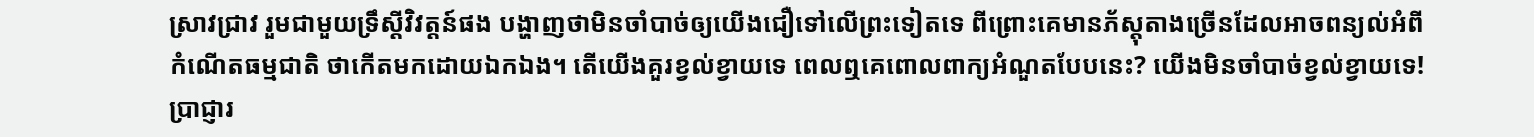ស្រាវជ្រាវ រួមជាមួយទ្រឹស្តីវិវត្តន៍ផង បង្ហាញថាមិនចាំបាច់ឲ្យយើងជឿទៅលើព្រះទៀតទេ ពីព្រោះគេមានភ័ស្តុតាងច្រើនដែលអាចពន្យល់អំពីកំណើតធម្មជាតិ ថាកើតមកដោយឯកឯង។ តើយើងគួរខ្វល់ខ្វាយទេ ពេលឮគេពោលពាក្យអំណួតបែបនេះ? យើងមិនចាំបាច់ខ្វល់ខ្វាយទេ! ប្រាជ្ញារ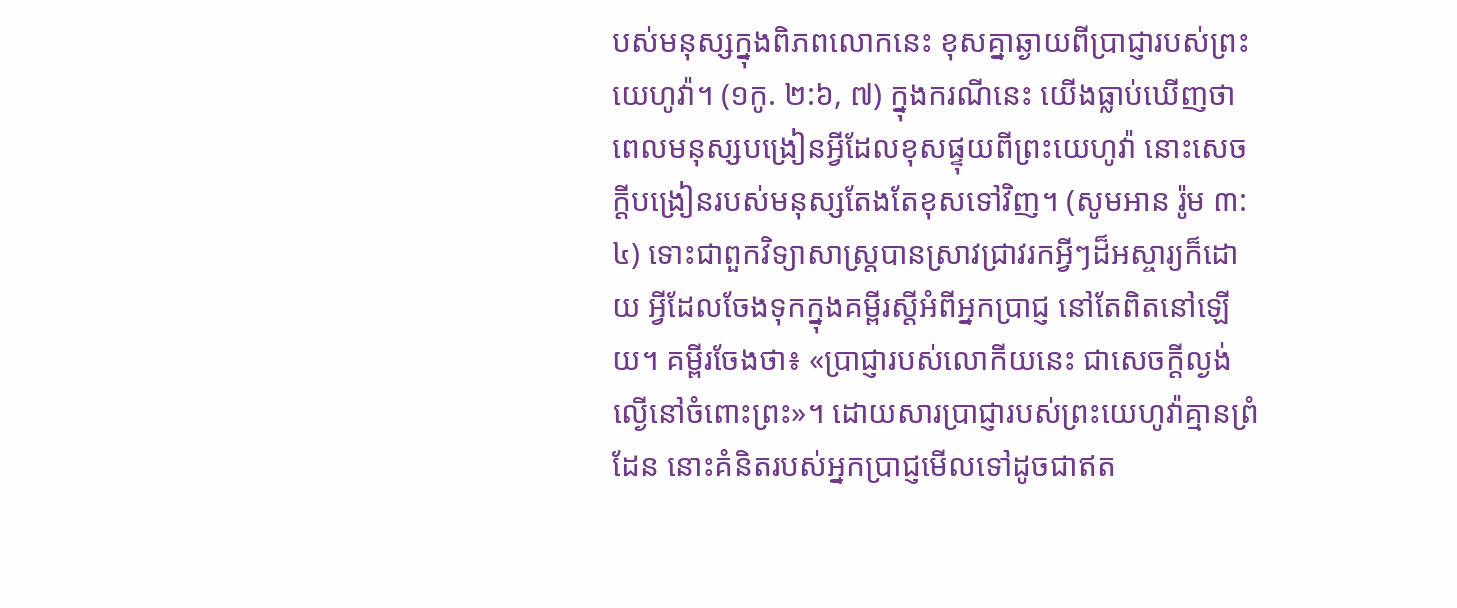បស់មនុស្សក្នុងពិភពលោកនេះ ខុសគ្នាឆ្ងាយពីប្រាជ្ញារបស់ព្រះយេហូវ៉ា។ (១កូ. ២:៦, ៧) ក្នុងករណីនេះ យើងធ្លាប់ឃើញថា ពេលមនុស្សបង្រៀនអ្វីដែលខុសផ្ទុយពីព្រះយេហូវ៉ា នោះសេចក្ដីបង្រៀនរបស់មនុស្សតែងតែខុសទៅវិញ។ (សូមអាន រ៉ូម ៣:៤) ទោះជាពួកវិទ្យាសាស្ត្របានស្រាវជ្រាវរកអ្វីៗដ៏អស្ចារ្យក៏ដោយ អ្វីដែលចែងទុកក្នុងគម្ពីរស្តីអំពីអ្នកប្រាជ្ញ នៅតែពិតនៅឡើយ។ គម្ពីរចែងថា៖ «ប្រាជ្ញារបស់លោកីយនេះ ជាសេចក្ដីល្ងង់ល្ងើនៅចំពោះព្រះ»។ ដោយសារប្រាជ្ញារបស់ព្រះយេហូវ៉ាគ្មានព្រំដែន នោះគំនិតរបស់អ្នកប្រាជ្ញមើលទៅដូចជាឥត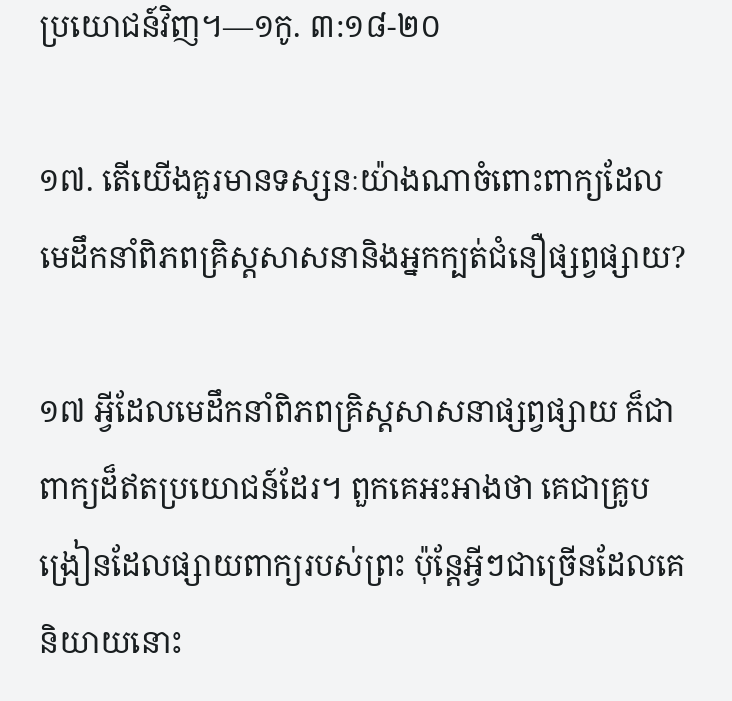ប្រយោជន៍វិញ។—១កូ. ៣:១៨-២០

១៧. តើយើងគួរមានទស្សនៈយ៉ាងណាចំពោះពាក្យដែលមេដឹកនាំពិភពគ្រិស្តសាសនានិងអ្នកក្បត់ជំនឿផ្សព្វផ្សាយ?

១៧ អ្វីដែលមេដឹកនាំពិភពគ្រិស្តសាសនាផ្សព្វផ្សាយ ក៏ជាពាក្យដ៏ឥតប្រយោជន៍ដែរ។ ពួកគេអះអាងថា គេជាគ្រូបង្រៀនដែលផ្សាយពាក្យរបស់ព្រះ ប៉ុន្តែអ្វីៗជាច្រើនដែលគេនិយាយនោះ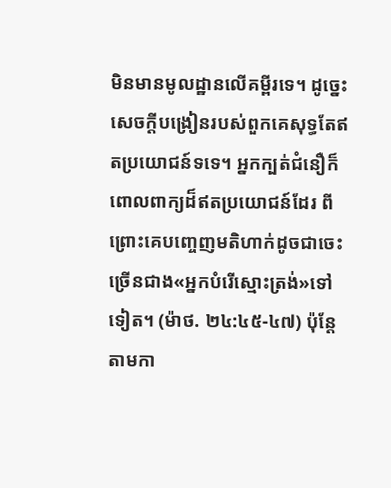មិនមានមូលដ្ឋានលើគម្ពីរទេ។ ដូច្នេះ សេចក្ដីបង្រៀនរបស់ពួកគេសុទ្ធតែឥតប្រយោជន៍ទទេ។ អ្នកក្បត់ជំនឿក៏ពោលពាក្យដ៏ឥតប្រយោជន៍ដែរ ពីព្រោះគេបញ្ចេញមតិហាក់ដូចជាចេះច្រើនជាង«អ្នកបំរើស្មោះត្រង់»ទៅទៀត។ (ម៉ាថ. ២៤:៤៥-៤៧) ប៉ុន្តែតាមកា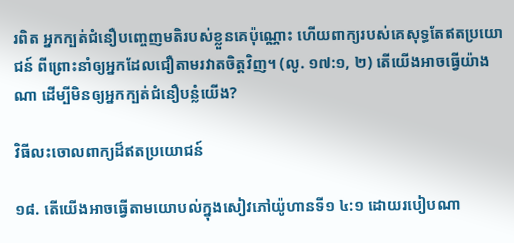រពិត អ្នកក្បត់ជំនឿបញ្ចេញមតិរបស់ខ្លួនគេប៉ុណ្ណោះ ហើយពាក្យរបស់គេសុទ្ធតែឥតប្រយោជន៍ ពីព្រោះនាំឲ្យអ្នកដែលជឿតាមរវាតចិត្តវិញ។ (លូ. ១៧:១, ២) តើយើងអាចធ្វើយ៉ាងណា ដើម្បីមិនឲ្យអ្នកក្បត់ជំនឿបន្លំយើង?

វិធីលះចោលពាក្យដ៏ឥតប្រយោជន៍

១៨. តើយើងអាចធ្វើតាមយោបល់ក្នុងសៀវភៅយ៉ូហានទី១ ៤:១ ដោយរបៀបណា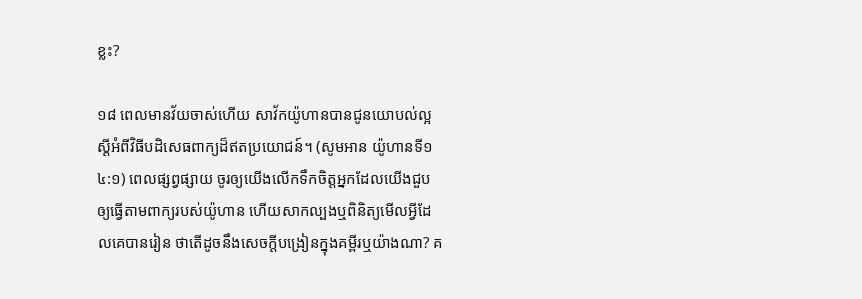ខ្លះ?

១៨ ពេលមានវ័យចាស់ហើយ សាវ័កយ៉ូហានបានជូនយោបល់ល្អស្តីអំពីវិធីបដិសេធពាក្យដ៏ឥតប្រយោជន៍។ (សូមអាន យ៉ូហានទី១ ៤:១) ពេលផ្សព្វផ្សាយ ចូរឲ្យយើងលើកទឹកចិត្តអ្នកដែលយើងជួប ឲ្យធ្វើតាមពាក្យរបស់យ៉ូហាន ហើយសាកល្បងឬពិនិត្យមើលអ្វីដែលគេបានរៀន ថាតើដូចនឹងសេចក្ដីបង្រៀនក្នុងគម្ពីរឬយ៉ាងណា? គ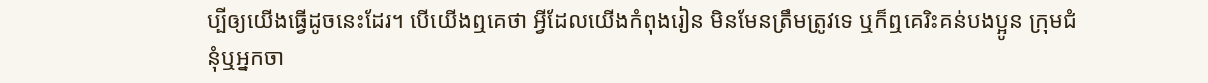ប្បីឲ្យយើងធ្វើដូចនេះដែរ។ បើយើងឮគេថា អ្វីដែលយើងកំពុងរៀន មិនមែនត្រឹមត្រូវទេ ឬក៏ឮគេរិះគន់បងប្អូន ក្រុមជំនុំឬអ្នកចា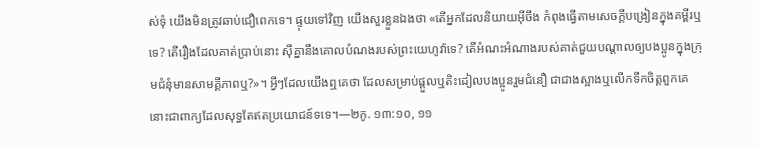ស់ទុំ យើងមិនត្រូវឆាប់ជឿពេកទេ។ ផ្ទុយទៅវិញ យើងសួរខ្លួនឯងថា «តើអ្នកដែលនិយាយអ៊ីចឹង កំពុងធ្វើតាមសេចក្ដីបង្រៀនក្នុងគម្ពីរឬទេ? តើរឿងដែលគាត់ប្រាប់នោះ ស៊ីគ្នានឹងគោលបំណងរបស់ព្រះយេហូវ៉ាទេ? តើអំណះអំណាងរបស់គាត់ជួយបណ្ដាលឲ្យបងប្អូនក្នុងក្រុមជំនុំមានសាមគ្គីភាពឬ?»។ អ្វីៗដែលយើងឮគេថា ដែលសម្រាប់ផ្ដួលឬតិះដៀលបងប្អូនរួមជំនឿ ជាជាងស្អាងឬលើកទឹកចិត្តពួកគេ នោះជាពាក្យដែលសុទ្ធតែឥតប្រយោជន៍ទទេ។—២កូ. ១៣:១០, ១១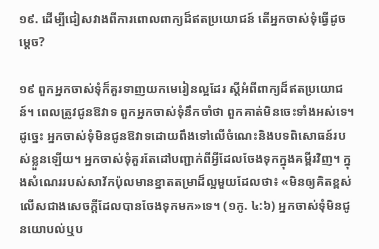១៩. ដើម្បីជៀសវាងពីការពោលពាក្យដ៏ឥតប្រយោជន៍ តើអ្នកចាស់ទុំធ្វើដូចម្ដេច?

១៩ ពួកអ្នកចាស់ទុំក៏គួរទាញយកមេរៀនល្អដែរ ស្តីអំពីពាក្យដ៏ឥតប្រយោជន៍។ ពេលត្រូវជូនឱវាទ ពួកអ្នកចាស់ទុំនឹកចាំថា ពួកគាត់មិនចេះទាំងអស់ទេ។ ដូច្នេះ អ្នកចាស់ទុំមិនជូនឱវាទដោយពឹងទៅលើចំណេះនិងបទពិសោធន៍របស់ខ្លួនឡើយ។ អ្នកចាស់ទុំគួរតែដៅបញ្ជាក់ពីអ្វីដែលចែងទុកក្នុងគម្ពីរវិញ។ ក្នុងសំណេររបស់សាវ័កប៉ុលមានខ្នាតតម្រាដ៏ល្អមួយដែលថា៖ «មិនឲ្យគិតខ្ពស់លើសជាងសេចក្ដីដែលបានចែងទុកមក»ទេ។ (១កូ. ៤:៦) អ្នកចាស់ទុំមិនជូនយោបល់ឬប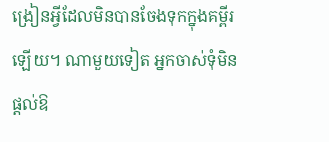ង្រៀនអ្វីដែលមិនបានចែងទុកក្នុងគម្ពីរឡើយ។ ណាមួយទៀត អ្នកចាស់ទុំមិនផ្ដល់ឱ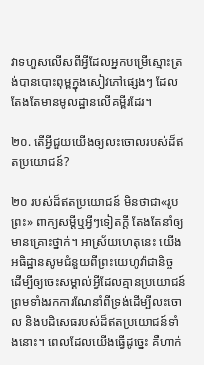វាទហួសលើសពីអ្វីដែលអ្នកបម្រើស្មោះត្រង់បានបោះពុម្ពក្នុងសៀវភៅផ្សេងៗ ដែលតែងតែមានមូលដ្ឋានលើគម្ពីរដែរ។

២០. តើអ្វីជួយយើងឲ្យលះចោលរបស់ដ៏ឥតប្រយោជន៍?

២០ របស់ដ៏ឥតប្រយោជន៍ មិនថាជា«រូបព្រះ» ពាក្យសម្ដីឬអ្វីៗទៀតក្ដី តែងតែនាំឲ្យមានគ្រោះថ្នាក់។ អាស្រ័យហេតុនេះ យើងអធិដ្ឋានសូមជំនួយពីព្រះយេហូវ៉ាជានិច្ច ដើម្បីឲ្យចេះសម្គាល់អ្វីដែលគ្មានប្រយោជន៍ ព្រមទាំងរកការណែនាំពីទ្រង់ដើម្បីលះចោល និងបដិសេធរបស់ដ៏ឥតប្រយោជន៍ទាំងនោះ។ ពេលដែលយើងធ្វើដូច្នេះ គឺហាក់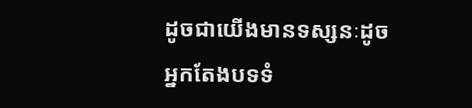ដូចជាយើងមានទស្សនៈដូចអ្នកតែងបទទំ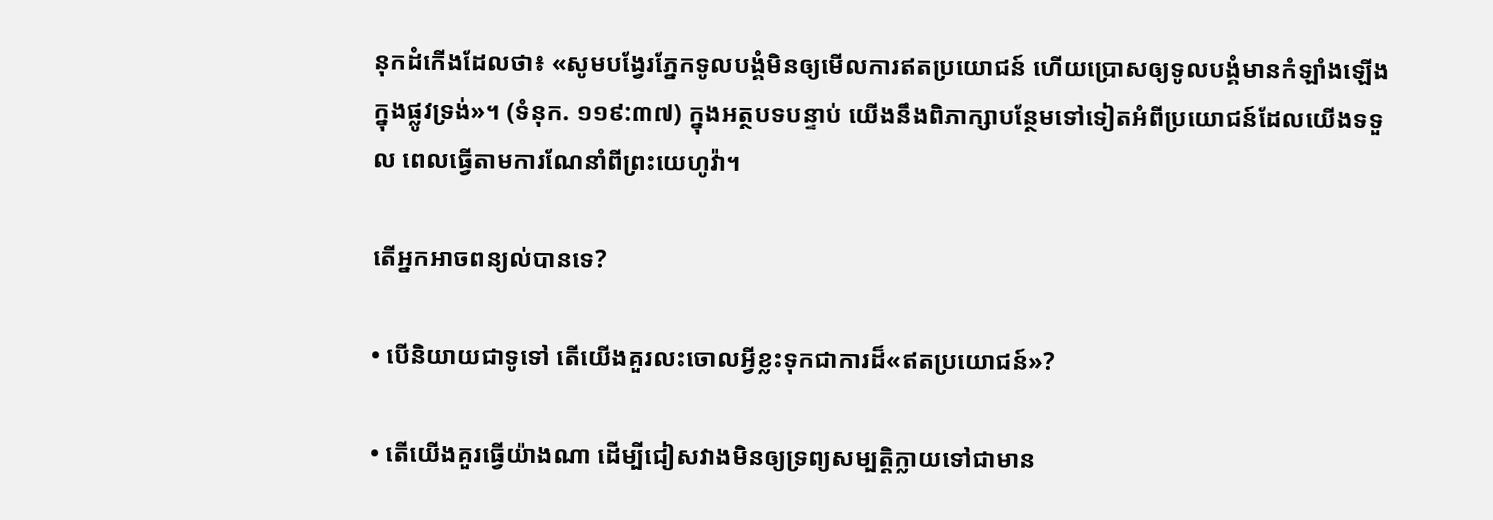នុកដំកើងដែលថា៖ «សូមបង្វែរភ្នែកទូលបង្គំមិនឲ្យមើលការឥតប្រយោជន៍ ហើយប្រោសឲ្យទូលបង្គំមានកំឡាំងឡើងក្នុងផ្លូវទ្រង់»។ (ទំនុក. ១១៩:៣៧) ក្នុងអត្ថបទបន្ទាប់ យើងនឹងពិភាក្សាបន្ថែមទៅទៀតអំពីប្រយោជន៍ដែលយើងទទួល ពេលធ្វើតាមការណែនាំពីព្រះយេហូវ៉ា។

តើអ្នកអាចពន្យល់បានទេ?

• បើនិយាយជាទូទៅ តើយើងគួរលះចោលអ្វីខ្លះទុកជាការដ៏«ឥតប្រយោជន៍»?

• តើយើងគួរធ្វើយ៉ាងណា ដើម្បីជៀសវាងមិនឲ្យទ្រព្យសម្បត្ដិក្លាយទៅជាមាន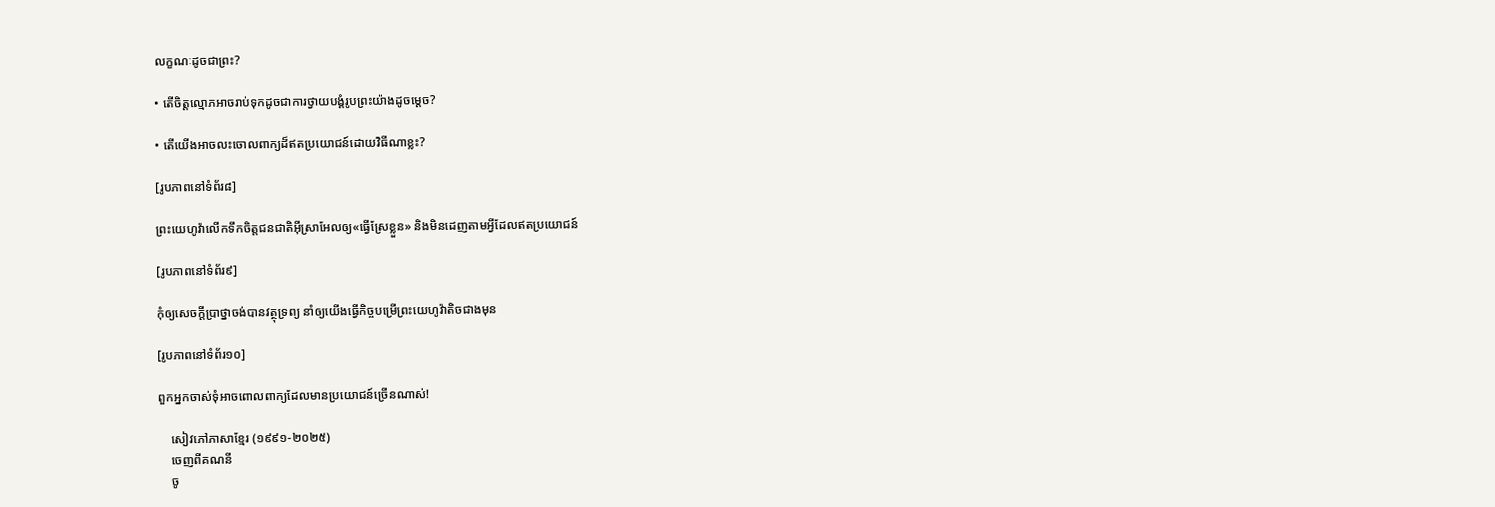លក្ខណៈដូចជាព្រះ?

• តើចិត្តល្មោភអាចរាប់ទុកដូចជាការថ្វាយបង្គំរូបព្រះយ៉ាងដូចម្ដេច?

• តើយើងអាចលះចោលពាក្យដ៏ឥតប្រយោជន៍ដោយវិធីណាខ្លះ?

[រូបភាពនៅទំព័រ៨]

ព្រះយេហូវ៉ាលើកទឹកចិត្តជនជាតិអ៊ីស្រាអែលឲ្យ«ធ្វើស្រែខ្លួន» និងមិនដេញតាមអ្វីដែលឥតប្រយោជន៍

[រូបភាពនៅទំព័រ៩]

កុំឲ្យសេចក្ដីប្រាថ្នាចង់បានវត្ថុទ្រព្យ នាំឲ្យយើងធ្វើកិច្ចបម្រើព្រះយេហូវ៉ាតិចជាងមុន

[រូបភាពនៅទំព័រ១០]

ពួកអ្នកចាស់ទុំអាចពោលពាក្យដែលមានប្រយោជន៍ច្រើនណាស់!

    សៀវភៅភាសាខ្មែរ (១៩៩១-២០២៥)
    ចេញពីគណនី
    ចូ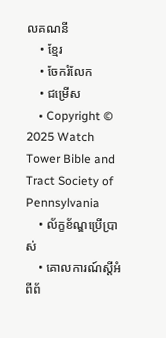លគណនី
    • ខ្មែរ
    • ចែករំលែក
    • ជម្រើស
    • Copyright © 2025 Watch Tower Bible and Tract Society of Pennsylvania
    • ល័ក្ខខ័ណ្ឌប្រើប្រាស់
    • គោលការណ៍ស្ដីអំពីព័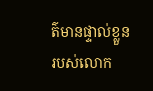ត៌មានផ្ទាល់ខ្លួនរបស់លោក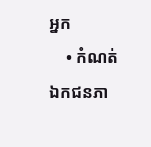អ្នក
    • កំណត់ឯកជនភា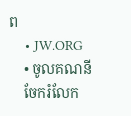ព
    • JW.ORG
    • ចូលគណនី
    ចែករំលែក